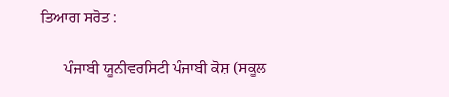ਤਿਆਗ ਸਰੋਤ :

      ਪੰਜਾਬੀ ਯੂਨੀਵਰਸਿਟੀ ਪੰਜਾਬੀ ਕੋਸ਼ (ਸਕੂਲ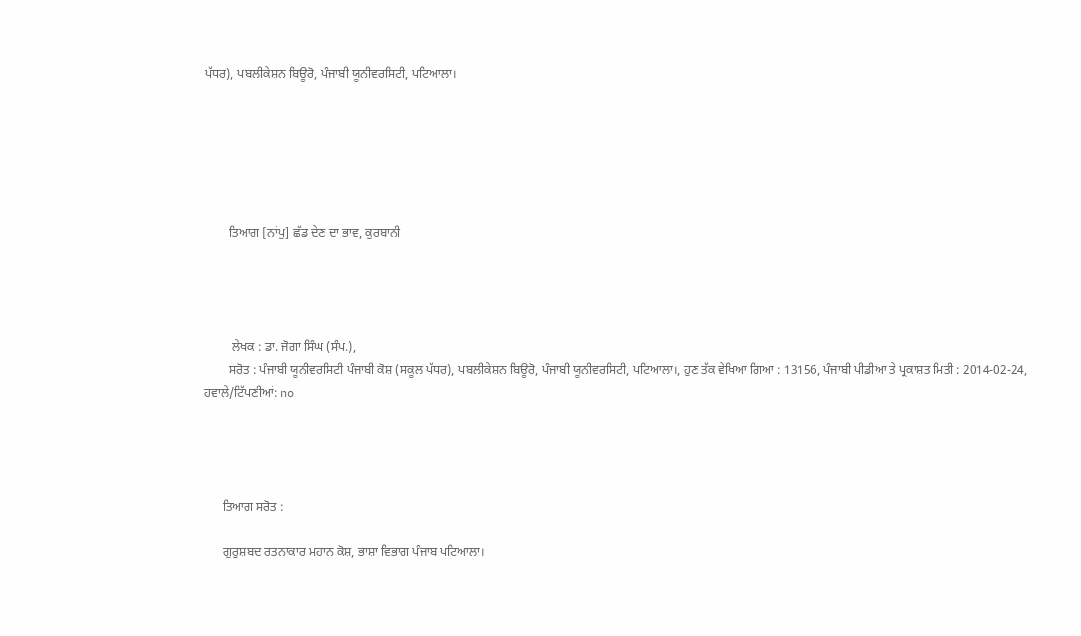ਪੱਧਰ), ਪਬਲੀਕੇਸ਼ਨ ਬਿਊਰੋ, ਪੰਜਾਬੀ ਯੂਨੀਵਰਸਿਟੀ, ਪਟਿਆਲਾ।






        ਤਿਆਗ [ਨਾਂਪੁ] ਛੱਡ ਦੇਣ ਦਾ ਭਾਵ, ਕੁਰਬਾਨੀ




         ਲੇਖਕ : ਡਾ. ਜੋਗਾ ਸਿੰਘ (ਸੰਪ.),
        ਸਰੋਤ : ਪੰਜਾਬੀ ਯੂਨੀਵਰਸਿਟੀ ਪੰਜਾਬੀ ਕੋਸ਼ (ਸਕੂਲ ਪੱਧਰ), ਪਬਲੀਕੇਸ਼ਨ ਬਿਊਰੋ, ਪੰਜਾਬੀ ਯੂਨੀਵਰਸਿਟੀ, ਪਟਿਆਲਾ।, ਹੁਣ ਤੱਕ ਵੇਖਿਆ ਗਿਆ : 13156, ਪੰਜਾਬੀ ਪੀਡੀਆ ਤੇ ਪ੍ਰਕਾਸ਼ਤ ਮਿਤੀ : 2014-02-24, ਹਵਾਲੇ/ਟਿੱਪਣੀਆਂ: no




      ਤਿਆਗ ਸਰੋਤ :

      ਗੁਰੁਸ਼ਬਦ ਰਤਨਾਕਾਰ ਮਹਾਨ ਕੋਸ਼, ਭਾਸ਼ਾ ਵਿਭਾਗ ਪੰਜਾਬ ਪਟਿਆਲਾ।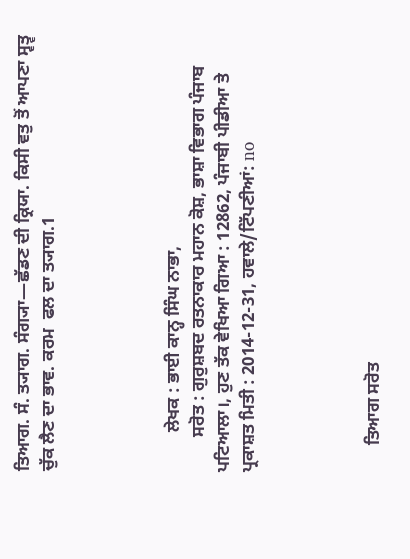ਤਿਆਗ. ਸੰ. ਤ੍ਯਾਗ. ਸੰਗ੍ਯਾ—ਛੱਡਣ ਦੀ ਕ੍ਰਿਯਾ. ਕਿਸੀ ਵਤੁ ਤੋਂ ਆਪਣਾ ਸ੍ਵਤ੍ਵ ਚੁੱਕ ਲੈਣ ਦਾ ਭਾਵ. ਕਰਮ  ਫਲ ਦਾ ਤ੍ਯਾਗ.1




         ਲੇਖਕ : ਭਾਈ ਕਾਨ੍ਹ ਸਿੰਘ ਨਾਭਾ,
        ਸਰੋਤ : ਗੁਰੁਸ਼ਬਦ ਰਤਨਾਕਾਰ ਮਹਾਨ ਕੋਸ਼, ਭਾਸ਼ਾ ਵਿਭਾਗ ਪੰਜਾਬ ਪਟਿਆਲਾ।, ਹੁਣ ਤੱਕ ਵੇਖਿਆ ਗਿਆ : 12862, ਪੰਜਾਬੀ ਪੀਡੀਆ ਤੇ ਪ੍ਰਕਾਸ਼ਤ ਮਿਤੀ : 2014-12-31, ਹਵਾਲੇ/ਟਿੱਪਣੀਆਂ: no




      ਤਿਆਗ ਸਰੋਤ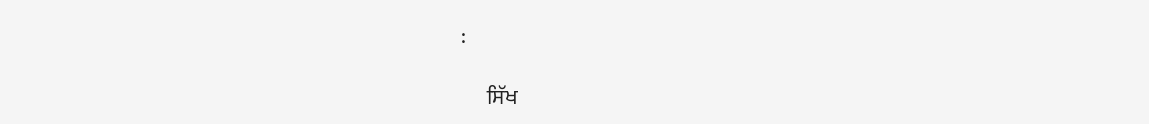:

      ਸਿੱਖ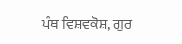ਪੰਥ ਵਿਸ਼ਵਕੋਸ਼, ਗੁਰ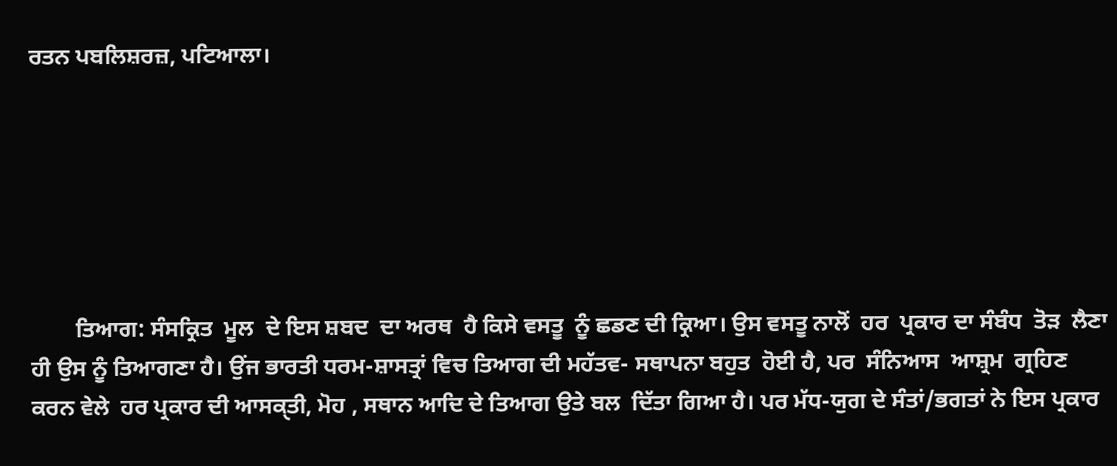ਰਤਨ ਪਬਲਿਸ਼ਰਜ਼, ਪਟਿਆਲਾ।






        ਤਿਆਗ: ਸੰਸਕ੍ਰਿਤ  ਮੂਲ  ਦੇ ਇਸ ਸ਼ਬਦ  ਦਾ ਅਰਥ  ਹੈ ਕਿਸੇ ਵਸਤੂ  ਨੂੰ ਛਡਣ ਦੀ ਕ੍ਰਿਆ। ਉਸ ਵਸਤੂ ਨਾਲੋਂ  ਹਰ  ਪ੍ਰਕਾਰ ਦਾ ਸੰਬੰਧ  ਤੋੜ  ਲੈਣਾ  ਹੀ ਉਸ ਨੂੰ ਤਿਆਗਣਾ ਹੈ। ਉਂਜ ਭਾਰਤੀ ਧਰਮ-ਸ਼ਾਸਤ੍ਰਾਂ ਵਿਚ ਤਿਆਗ ਦੀ ਮਹੱਤਵ- ਸਥਾਪਨਾ ਬਹੁਤ  ਹੋਈ ਹੈ, ਪਰ  ਸੰਨਿਆਸ  ਆਸ਼੍ਰਮ  ਗ੍ਰਹਿਣ  ਕਰਨ ਵੇਲੇ  ਹਰ ਪ੍ਰਕਾਰ ਦੀ ਆਸਕੑਤੀ, ਮੋਹ , ਸਥਾਨ ਆਦਿ ਦੇ ਤਿਆਗ ਉਤੇ ਬਲ  ਦਿੱਤਾ ਗਿਆ ਹੈ। ਪਰ ਮੱਧ-ਯੁਗ ਦੇ ਸੰਤਾਂ/ਭਗਤਾਂ ਨੇ ਇਸ ਪ੍ਰਕਾਰ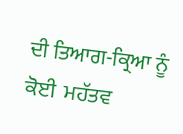ਦੀ ਤਿਆਗ-ਕ੍ਰਿਆ ਨੂੰ ਕੋਈ  ਮਹੱਤਵ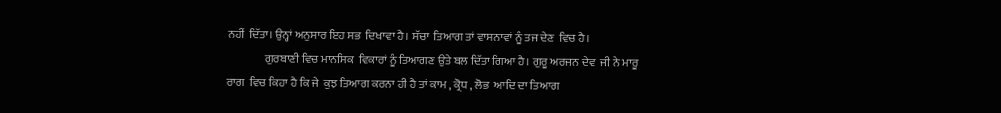ਨਹੀਂ  ਦਿੱਤਾ। ਉਨ੍ਹਾਂ ਅਨੁਸਾਰ ਇਹ ਸਭ  ਦਿਖਾਵਾ ਹੈ। ਸੱਚਾ  ਤਿਆਗ ਤਾਂ ਵਾਸਨਾਵਾਂ ਨੂੰ ਤਜ ਦੇਣ  ਵਿਚ ਹੈ।
                ਗੁਰਬਾਣੀ ਵਿਚ ਮਾਨਸਿਕ  ਵਿਕਾਰਾਂ ਨੂੰ ਤਿਆਗਣ ਉਤੇ ਬਲ ਦਿੱਤਾ ਗਿਆ ਹੈ। ਗੁਰੂ ਅਰਜਨ ਦੇਵ  ਜੀ ਨੇ ਮਾਰੂ ਰਾਗ  ਵਿਚ ਕਿਹਾ ਹੈ ਕਿ ਜੇ  ਕੁਝ ਤਿਆਗ ਕਰਨਾ ਹੀ ਹੈ ਤਾਂ ਕਾਮ , ਕ੍ਰੋਧ , ਲੋਭ  ਆਦਿ ਦਾ ਤਿਆਗ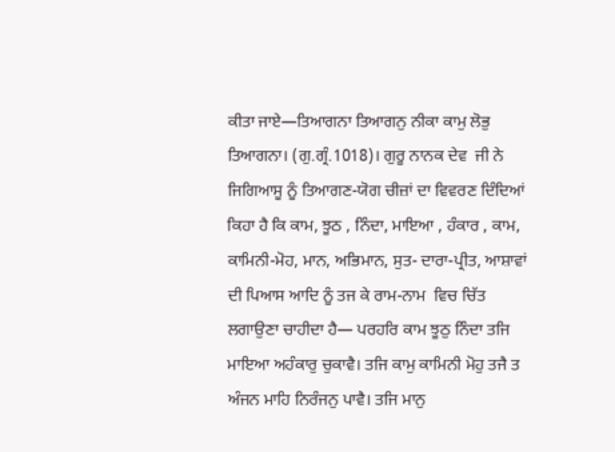ਕੀਤਾ ਜਾਏ—ਤਿਆਗਨਾ ਤਿਆਗਨੁ ਨੀਕਾ ਕਾਮੁ ਲੋਭੁ ਤਿਆਗਨਾ। (ਗੁ.ਗ੍ਰੰ.1018)। ਗੁਰੂ ਨਾਨਕ ਦੇਵ  ਜੀ ਨੇ ਜਿਗਿਆਸੂ ਨੂੰ ਤਿਆਗਣ-ਯੋਗ ਚੀਜ਼ਾਂ ਦਾ ਵਿਵਰਣ ਦਿੰਦਿਆਂ ਕਿਹਾ ਹੈ ਕਿ ਕਾਮ, ਝੂਠ , ਨਿੰਦਾ, ਮਾਇਆ , ਹੰਕਾਰ , ਕਾਮ, ਕਾਮਿਨੀ-ਮੋਹ, ਮਾਨ, ਅਭਿਮਾਨ, ਸੁਤ- ਦਾਰਾ-ਪ੍ਰੀਤ, ਆਸ਼ਾਵਾਂ ਦੀ ਪਿਆਸ ਆਦਿ ਨੂੰ ਤਜ ਕੇ ਰਾਮ-ਨਾਮ  ਵਿਚ ਚਿੱਤ ਲਗਾਉਣਾ ਚਾਹੀਦਾ ਹੈ— ਪਰਹਰਿ ਕਾਮ ਝੂਠੁ ਨਿੰਦਾ ਤਜਿ ਮਾਇਆ ਅਹੰਕਾਰੁ ਚੁਕਾਵੈ। ਤਜਿ ਕਾਮੁ ਕਾਮਿਨੀ ਮੋਹੁ ਤਜੈ ਤ ਅੰਜਨ ਮਾਹਿ ਨਿਰੰਜਨੁ ਪਾਵੈ। ਤਜਿ ਮਾਨੁ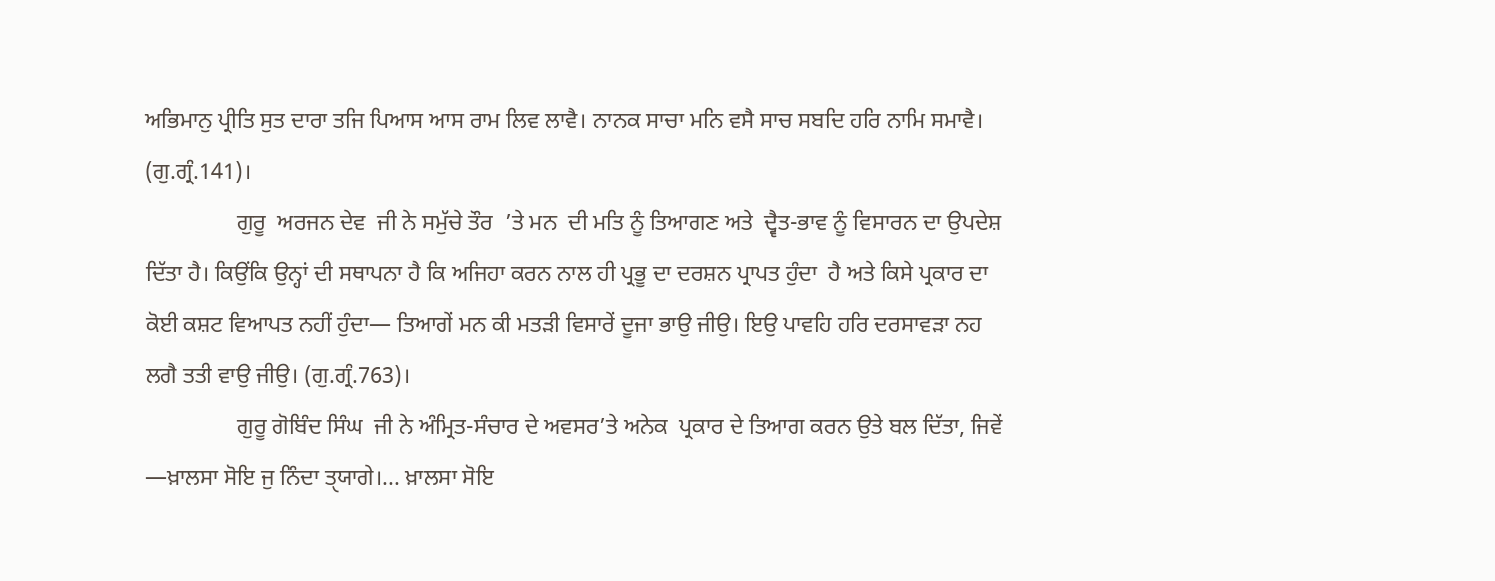ਅਭਿਮਾਨੁ ਪ੍ਰੀਤਿ ਸੁਤ ਦਾਰਾ ਤਜਿ ਪਿਆਸ ਆਸ ਰਾਮ ਲਿਵ ਲਾਵੈ। ਨਾਨਕ ਸਾਚਾ ਮਨਿ ਵਸੈ ਸਾਚ ਸਬਦਿ ਹਰਿ ਨਾਮਿ ਸਮਾਵੈ। (ਗੁ.ਗ੍ਰੰ.141)।
                ਗੁਰੂ  ਅਰਜਨ ਦੇਵ  ਜੀ ਨੇ ਸਮੁੱਚੇ ਤੌਰ  ’ਤੇ ਮਨ  ਦੀ ਮਤਿ ਨੂੰ ਤਿਆਗਣ ਅਤੇ  ਦ੍ਵੈਤ-ਭਾਵ ਨੂੰ ਵਿਸਾਰਨ ਦਾ ਉਪਦੇਸ਼  ਦਿੱਤਾ ਹੈ। ਕਿਉਂਕਿ ਉਨ੍ਹਾਂ ਦੀ ਸਥਾਪਨਾ ਹੈ ਕਿ ਅਜਿਹਾ ਕਰਨ ਨਾਲ ਹੀ ਪ੍ਰਭੂ ਦਾ ਦਰਸ਼ਨ ਪ੍ਰਾਪਤ ਹੁੰਦਾ  ਹੈ ਅਤੇ ਕਿਸੇ ਪ੍ਰਕਾਰ ਦਾ ਕੋਈ ਕਸ਼ਟ ਵਿਆਪਤ ਨਹੀਂ ਹੁੰਦਾ— ਤਿਆਗੇਂ ਮਨ ਕੀ ਮਤੜੀ ਵਿਸਾਰੇਂ ਦੂਜਾ ਭਾਉ ਜੀਉ। ਇਉ ਪਾਵਹਿ ਹਰਿ ਦਰਸਾਵੜਾ ਨਹ ਲਗੈ ਤਤੀ ਵਾਉ ਜੀਉ। (ਗੁ.ਗ੍ਰੰ.763)।
                ਗੁਰੂ ਗੋਬਿੰਦ ਸਿੰਘ  ਜੀ ਨੇ ਅੰਮ੍ਰਿਤ-ਸੰਚਾਰ ਦੇ ਅਵਸਰ’ਤੇ ਅਨੇਕ  ਪ੍ਰਕਾਰ ਦੇ ਤਿਆਗ ਕਰਨ ਉਤੇ ਬਲ ਦਿੱਤਾ, ਜਿਵੇਂ —ਖ਼ਾਲਸਾ ਸੋਇ ਜੁ ਨਿੰਦਾ ਤੑਯਾਗੇ।... ਖ਼ਾਲਸਾ ਸੋਇ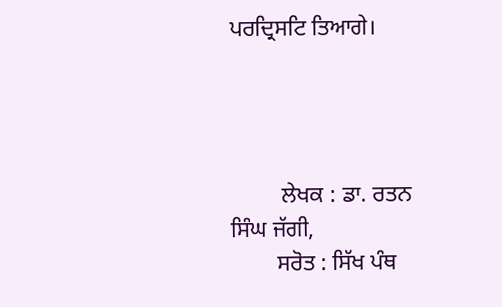ਪਰਦ੍ਰਿਸਟਿ ਤਿਆਗੇ।




         ਲੇਖਕ : ਡਾ. ਰਤਨ ਸਿੰਘ ਜੱਗੀ,
        ਸਰੋਤ : ਸਿੱਖ ਪੰਥ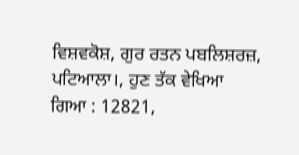ਵਿਸ਼ਵਕੋਸ਼, ਗੁਰ ਰਤਨ ਪਬਲਿਸ਼ਰਜ਼, ਪਟਿਆਲਾ।, ਹੁਣ ਤੱਕ ਵੇਖਿਆ ਗਿਆ : 12821,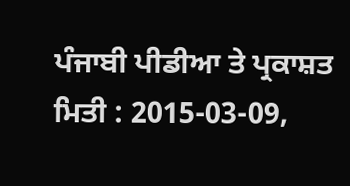ਪੰਜਾਬੀ ਪੀਡੀਆ ਤੇ ਪ੍ਰਕਾਸ਼ਤ ਮਿਤੀ : 2015-03-09,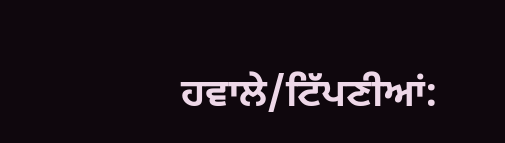ਹਵਾਲੇ/ਟਿੱਪਣੀਆਂ: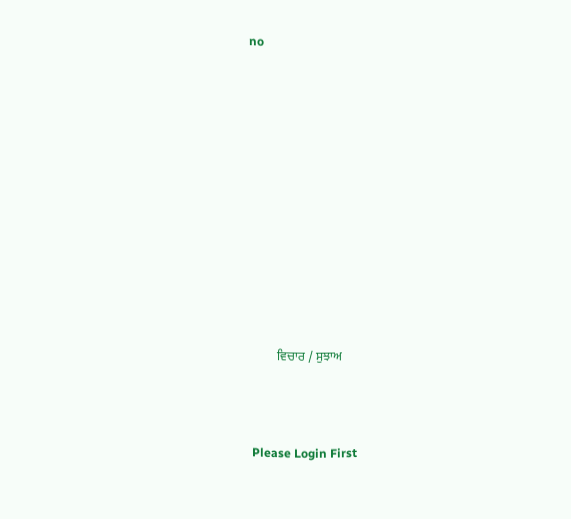no












         ਵਿਚਾਰ / ਸੁਝਾਅ



 Please Login First